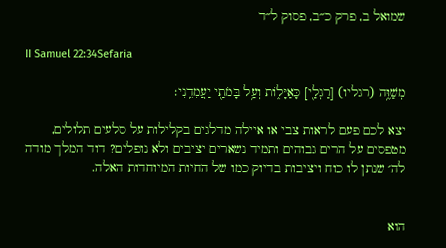שמואל ב, פרק כ״ב, פסוק ל״ד

II Samuel 22:34Sefaria

מְשַׁוֶּ֥ה (רגליו) [רַגְלַ֖י] כָּאַיָּל֑וֹת וְעַ֥ל בָּמֹתַ֖י יַעֲמִדֵֽנִי׃

יצא לכם פעם לראות צבי או איילה מדלגים בקלילות על סלעים תלולים, מטפסים על הרים גבוהים ותמיד נשארים יציבים ולא נופלים? דוד המלך מודה לה׳ שנתן לו כוח ויציבות בדיוק כמו של החיות המיוחדות האלה.


הוא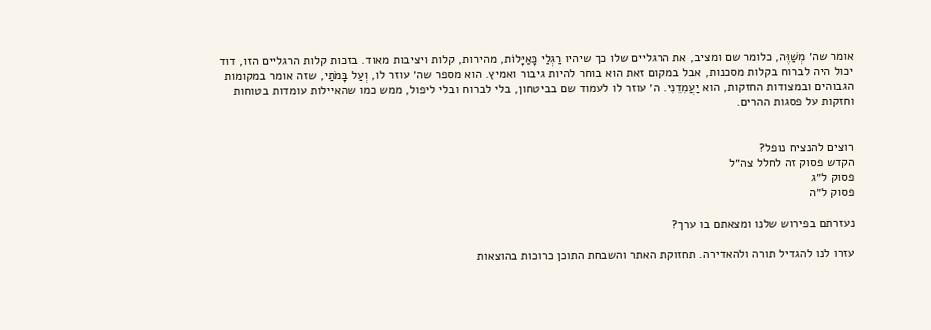אומר שה׳ מְשַׁוֶּה, כלומר שם ומציב, את הרגליים שלו כך שיהיו רַגְלַי כָּאַיָּלוֹת, מהירות, קלות ויציבות מאוד. בזכות קלות הרגליים הזו, דוד יכול היה לברוח בקלות מסכנות, אבל במקום זאת הוא בוחר להיות גיבור ואמיץ. הוא מספר שה׳ עוזר לו, וְעַל בָּמֹתַי, שזה אומר במקומות הגבוהים ובמצודות החזקות, הוא יַעֲמִדֵנִי. ה׳ עוזר לו לעמוד שם בביטחון, בלי לברוח ובלי ליפול, ממש כמו שהאיילות עומדות בטוחות וחזקות על פסגות ההרים.


רוצים להנציח נופל?
הקדש פסוק זה לחלל צה״ל
פסוק ל״ג
פסוק ל״ה

נעזרתם בפירוש שלנו ומצאתם בו ערך?

עזרו לנו להגדיל תורה ולהאדירה. תחזוקת האתר והשבחת התוכן כרוכות בהוצאות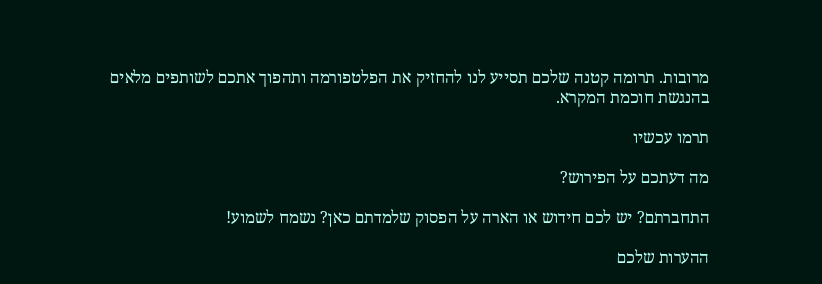מרובות. תרומה קטנה שלכם תסייע לנו להחזיק את הפלטפורמה ותהפוך אתכם לשותפים מלאים בהנגשת חוכמת המקרא.

תרמו עכשיו

מה דעתכם על הפירוש?

התחברתם? יש לכם חידוש או הארה על הפסוק שלמדתם כאן? נשמח לשמוע!

ההערות שלכם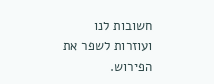חשובות לנו ועוזרות לשפר את הפירוש.